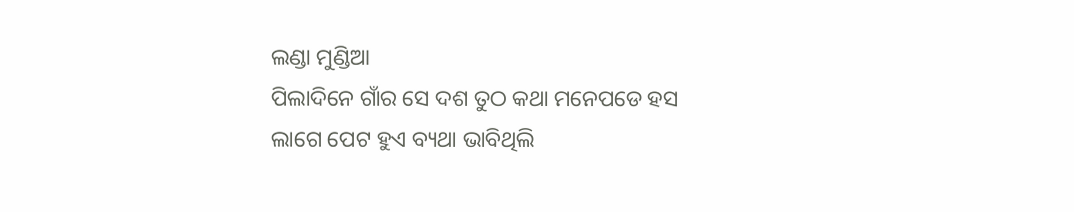ଲଣ୍ଡା ମୁଣ୍ଡିଆ
ପିଲାଦିନେ ଗାଁର ସେ ଦଶ ତୁଠ କଥା ମନେପଡେ ହସ ଲାଗେ ପେଟ ହୁଏ ବ୍ୟଥା ଭାବିଥିଲି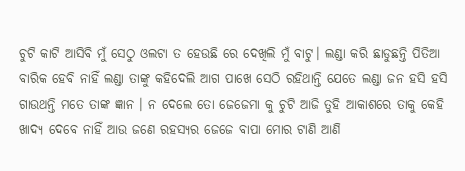ଚୁଟି କାଟି ଆସିବି ମୁଁ ସେଠୁ ଓଲଟା ତ ହେଉଛି ରେ ଦେଖିଲି ମୁଁ ବାଟୁ। ଲଣ୍ଡା କରି ଛାଡୁଛନ୍ତି ପିତିଆ ବାରିକ ହେବି ନାହିଁ ଲଣ୍ଡା ତାଙ୍କୁ କହିଦେଲି ଆଗ ପାଖେ ସେଠି ରହିଥାନ୍ତି ଯେତେ ଲଣ୍ଡା ଜନ ହସି ହସି ଗାଉଥନ୍ତି ମତେ ତାଙ୍କ ଜ୍ଞାନ । ନ ଦେଲେ ତୋ ଜେଜେମା କୁ ଚୁଟି ଆଜି ତୁହି ଆକାଶରେ ତାକୁ କେହି ଖାଦ୍ୟ ଦେବେ ନାହିଁ ଆଉ ଜଣେ ରହସ୍ୟର ଜେଜେ ବାପା ମୋର ଟାଣି ଆଣି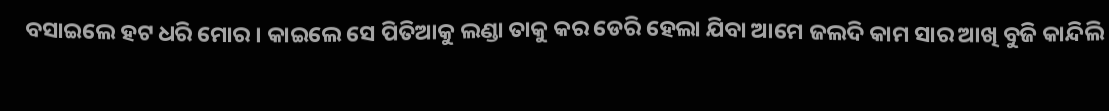ବସାଇଲେ ହଟ ଧରି ମୋର । କାଇଲେ ସେ ପିତିଆକୁ ଲଣ୍ଡା ତାକୁ କର ଡେରି ହେଲା ଯିବା ଆମେ ଜଲଦି କାମ ସାର ଆଖି ବୁଜି କାନ୍ଦିଲି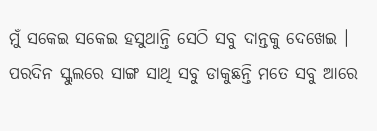ମୁଁ ସକେଇ ସକେଇ ହସୁଥାନ୍ତି ସେଠି ସବୁ ଦାନ୍ତକୁ ଦେଖେଇ । ପରଦିନ ସ୍କୁଲରେ ସାଙ୍ଗ ସାଥି ସବୁ ଡାକୁଛନ୍ତି ମତେ ସବୁ ଆରେ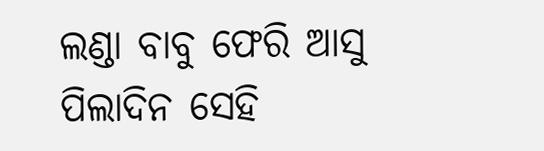ଲଣ୍ଡା ବାବୁ ଫେରି ଆସୁ ପିଲାଦିନ ସେହି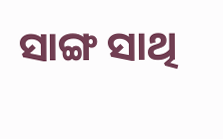ସାଙ୍ଗ ସାଥି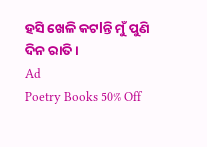ହସି ଖେଳି କଟlନ୍ତି ମୁଁ ପୁଣି ଦିନ ରାତି ।
Ad
Poetry Books 50% Off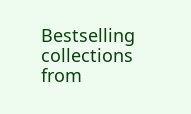Bestselling collections from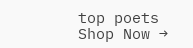top poets
Shop Now →